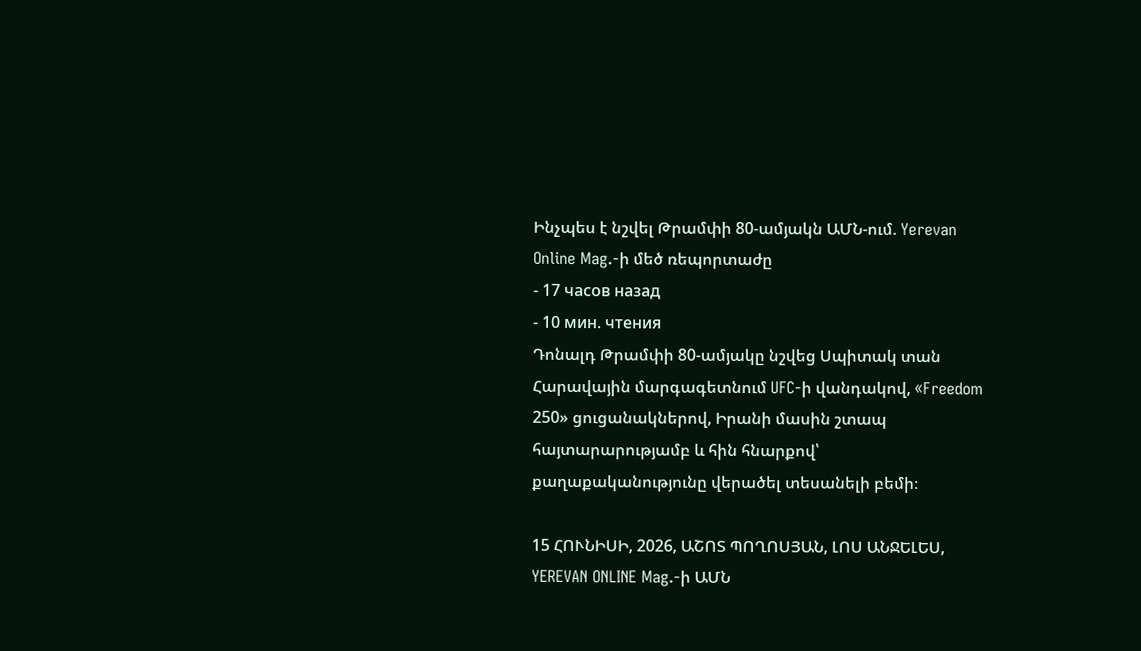Ինչպես է նշվել Թրամփի 80-ամյակն ԱՄՆ-ում. Yerevan Online Mag.-ի մեծ ռեպորտաժը
- 17 часов назад
- 10 мин. чтения
Դոնալդ Թրամփի 80-ամյակը նշվեց Սպիտակ տան Հարավային մարգագետնում UFC-ի վանդակով, «Freedom 250» ցուցանակներով, Իրանի մասին շտապ հայտարարությամբ և հին հնարքով՝ քաղաքականությունը վերածել տեսանելի բեմի։

15 ՀՈՒՆԻՍԻ, 2026, ԱՇՈՏ ՊՈՂՈՍՅԱՆ, ԼՈՍ ԱՆՋԵԼԵՍ, YEREVAN ONLINE Mag.-ի ԱՄՆ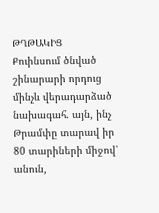ԹՂԹԱԿԻՑ
Քուինսում ծնված շինարարի որդուց մինչև վերադարձած նախագահ. այն, ինչ Թրամփը տարավ իր 80 տարիների միջով՝ անուն,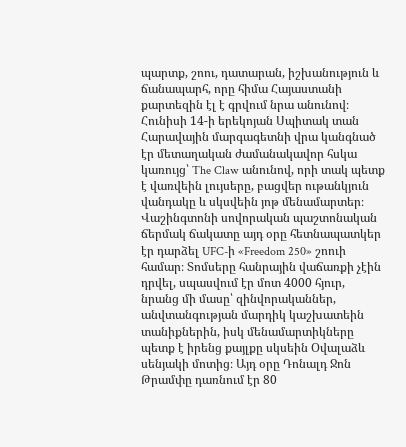պարտք, շոու, դատարան, իշխանություն և ճանապարհ, որը հիմա Հայաստանի քարտեզին էլ է գրվում նրա անունով։
Հունիսի 14-ի երեկոյան Սպիտակ տան Հարավային մարգագետնի վրա կանգնած էր մետաղական ժամանակավոր հսկա կառույց՝ The Claw անունով, որի տակ պետք է վառվեին լույսերը, բացվեր ութանկյուն վանդակը և սկսվեին յոթ մենամարտեր։ Վաշինգտոնի սովորական պաշտոնական ճերմակ ճակատը այդ օրը հետնապատկեր էր դարձել UFC-ի «Freedom 250» շոուի համար։ Տոմսերը հանրային վաճառքի չէին դրվել, սպասվում էր մոտ 4000 հյուր, նրանց մի մասը՝ զինվորականներ, անվտանգության մարդիկ կաշխատեին տանիքներին, իսկ մենամարտիկները պետք է իրենց քայլքը սկսեին Օվալաձև սենյակի մոտից։ Այդ օրը Դոնալդ Ջոն Թրամփը դառնում էր 80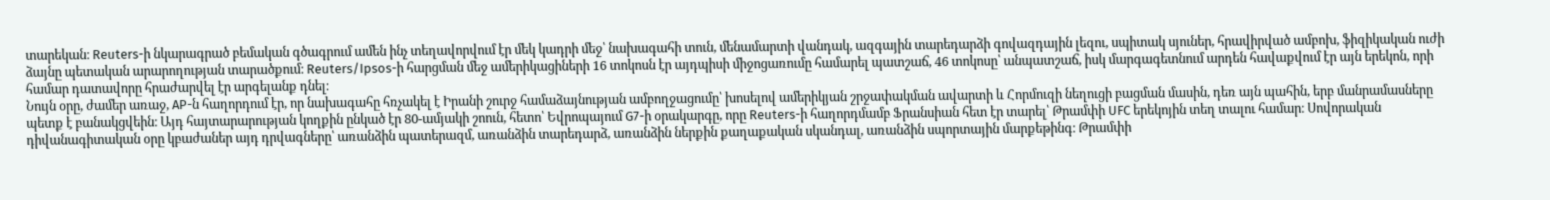տարեկան։ Reuters-ի նկարագրած բեմական գծագրում ամեն ինչ տեղավորվում էր մեկ կադրի մեջ՝ նախագահի տուն, մենամարտի վանդակ, ազգային տարեդարձի գովազդային լեզու, սպիտակ սյուներ, հրավիրված ամբոխ, ֆիզիկական ուժի ձայնը պետական արարողության տարածքում։ Reuters/Ipsos-ի հարցման մեջ ամերիկացիների 16 տոկոսն էր այդպիսի միջոցառումը համարել պատշաճ, 46 տոկոսը՝ անպատշաճ, իսկ մարգագետնում արդեն հավաքվում էր այն երեկոն, որի համար դատավորը հրաժարվել էր արգելանք դնել։
Նույն օրը, ժամեր առաջ, AP-ն հաղորդում էր, որ նախագահը հռչակել է Իրանի շուրջ համաձայնության ամբողջացումը՝ խոսելով ամերիկյան շրջափակման ավարտի և Հորմուզի նեղուցի բացման մասին, դեռ այն պահին, երբ մանրամասները պետք է բանակցվեին։ Այդ հայտարարության կողքին ընկած էր 80-ամյակի շոուն, հետո՝ Եվրոպայում G7-ի օրակարգը, որը Reuters-ի հաղորդմամբ Ֆրանսիան հետ էր տարել՝ Թրամփի UFC երեկոյին տեղ տալու համար։ Սովորական դիվանագիտական օրը կբաժաներ այդ դրվագները՝ առանձին պատերազմ, առանձին տարեդարձ, առանձին ներքին քաղաքական սկանդալ, առանձին սպորտային մարքեթինգ։ Թրամփի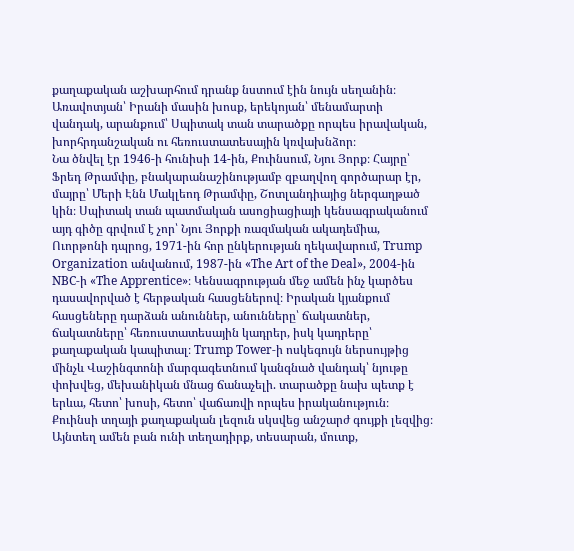քաղաքական աշխարհում դրանք նստում էին նույն սեղանին։ Առավոտյան՝ Իրանի մասին խոսք, երեկոյան՝ մենամարտի վանդակ, արանքում՝ Սպիտակ տան տարածքը որպես իրավական, խորհրդանշական ու հեռուստատեսային կռվախնձոր։
Նա ծնվել էր 1946-ի հունիսի 14-ին, Քուինսում, Նյու Յորք։ Հայրը՝ Ֆրեդ Թրամփը, բնակարանաշինությամբ զբաղվող գործարար էր, մայրը՝ Մերի Էնն Մակլեոդ Թրամփը, Շոտլանդիայից ներգաղթած կին։ Սպիտակ տան պատմական ասոցիացիայի կենսագրականում այդ գիծը գրվում է չոր՝ Նյու Յորքի ռազմական ակադեմիա, Ուորթոնի դպրոց, 1971-ին հոր ընկերության ղեկավարում, Trump Organization անվանում, 1987-ին «The Art of the Deal», 2004-ին NBC-ի «The Apprentice»։ Կենսագրության մեջ ամեն ինչ կարծես դասավորված է հերթական հասցեներով։ Իրական կյանքում հասցեները դարձան անուններ, անունները՝ ճակատներ, ճակատները՝ հեռուստատեսային կադրեր, իսկ կադրերը՝ քաղաքական կապիտալ։ Trump Tower-ի ոսկեգույն ներսույթից մինչև Վաշինգտոնի մարգագետնում կանգնած վանդակ՝ նյութը փոխվեց, մեխանիկան մնաց ճանաչելի. տարածքը նախ պետք է երևա, հետո՝ խոսի, հետո՝ վաճառվի որպես իրականություն։
Քուինսի տղայի քաղաքական լեզուն սկսվեց անշարժ գույքի լեզվից։ Այնտեղ ամեն բան ունի տեղադիրք, տեսարան, մուտք,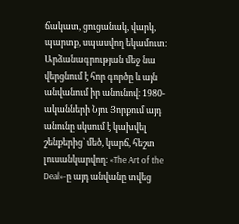ճակատ, ցուցանակ, վարկ, պարտք, սպասվող եկամուտ։ Արձանագրության մեջ նա վերցնում է հոր գործը և այն անվանում իր անունով։ 1980-ականների Նյու Յորքում այդ անունը սկսում է կախվել շենքերից՝ մեծ, կարճ, հեշտ լուսանկարվող։ «The Art of the Deal»-ը այդ անվանը տվեց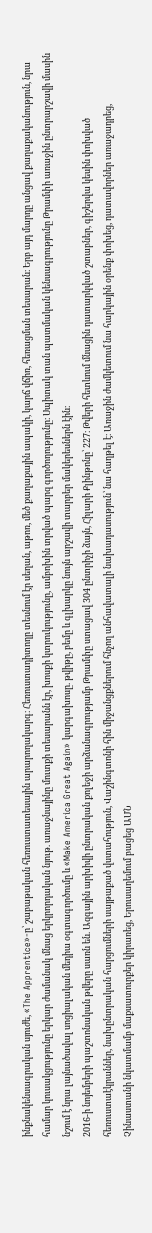ինքնակենսագրական սյուժե, «The Apprentice»-ը՝ շաբաթական հեռուստատեսային արարողակարգ։ Հեռուստադիտողը տեսնում էր սեղան, աթոռ, մեծ քաղաքային ապակի, կարճ վճիռ, հեռացման տեսարան։ Երբ այդ մարդը անցավ քաղաքականություն, նրա համար կուսակցությունը երկար ժամանակ մնաց երկրորդական նյութ. առաջնայինը մուտքի տեսարանն էր, խոսքի կտրուկությունը, ամբոխին տրված պարզ գործողությունը։ Սպիտակ տան պատմական կենսագրությունը Թրամփի առաջին ընտրարշավի մասին նշում է նրա լայնածավալ սոցիալական մեդիա օգտագործումը և «Make America Great Again» կարգախոսը. թվիթը, բեմը և գլխարկը նույն արշավի տարբեր մակերեսներն էին։
2016-ի նոյեմբերի պաշտոնական թվերը սառն են. Ազգային արխիվի ընտրական քոլեջի արձանագրությամբ Թրամփը ստացավ 304 ընտրիչի ձայն, Հիլարի Քլինթոնը՝ 227։ Թվերի հետևում մնացին դատարկված շտաբներ, գիշերվա կեսին փոխված հեռուստաէկրաններ, նախընտրական հարցումների սայթաքած վստահություն, Վաշինգտոնի հին միջանցքներում հնչող անհավատալի նախադասություն՝ նա հաղթել է։ Առաջին ժամկետում նա հարկային օրենք փոխեց, դատավորներ առաջադրեց, Չինաստանի նկատմամբ մաքսատուրքեր կիրառեց, Երուսաղեմում բացեց ԱՄՆ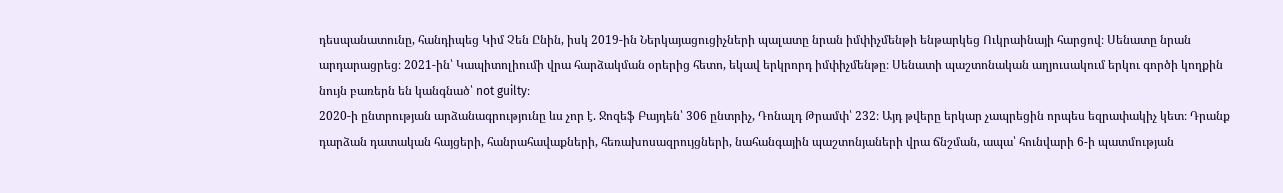դեսպանատունը, հանդիպեց Կիմ Չեն Ընին, իսկ 2019-ին Ներկայացուցիչների պալատը նրան իմփիչմենթի ենթարկեց Ուկրաինայի հարցով։ Սենատը նրան արդարացրեց։ 2021-ին՝ Կապիտոլիումի վրա հարձակման օրերից հետո, եկավ երկրորդ իմփիչմենթը։ Սենատի պաշտոնական աղյուսակում երկու գործի կողքին նույն բառերն են կանգնած՝ not guilty։
2020-ի ընտրության արձանագրությունը ևս չոր է. Ջոզեֆ Բայդեն՝ 306 ընտրիչ, Դոնալդ Թրամփ՝ 232։ Այդ թվերը երկար չապրեցին որպես եզրափակիչ կետ։ Դրանք դարձան դատական հայցերի, հանրահավաքների, հեռախոսազրույցների, նահանգային պաշտոնյաների վրա ճնշման, ապա՝ հունվարի 6-ի պատմության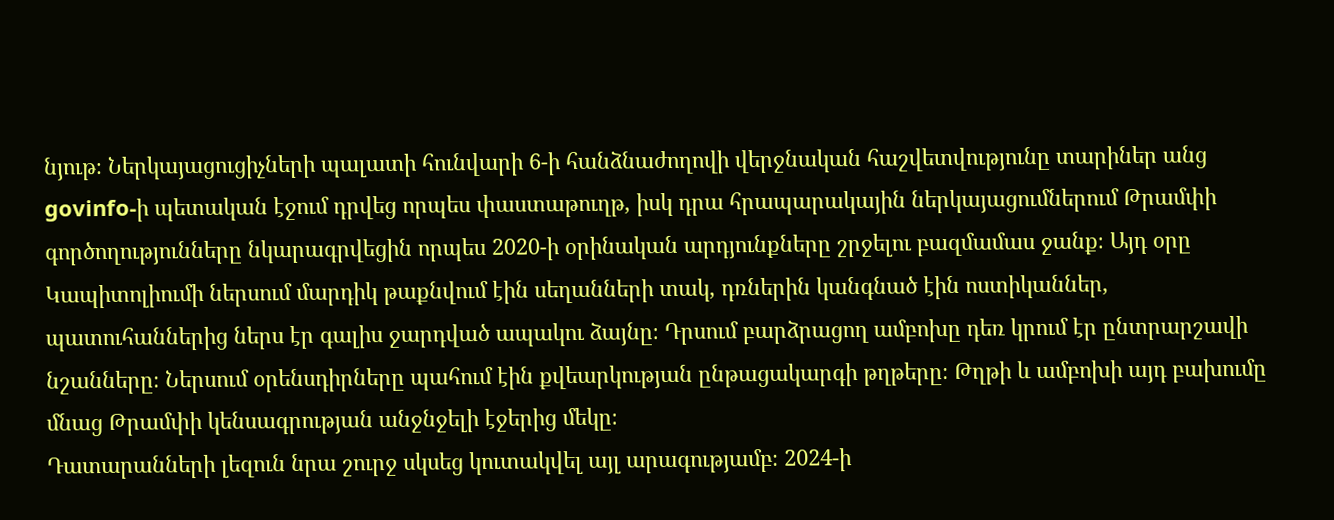նյութ։ Ներկայացուցիչների պալատի հունվարի 6-ի հանձնաժողովի վերջնական հաշվետվությունը տարիներ անց govinfo-ի պետական էջում դրվեց որպես փաստաթուղթ, իսկ դրա հրապարակային ներկայացումներում Թրամփի գործողությունները նկարագրվեցին որպես 2020-ի օրինական արդյունքները շրջելու բազմամաս ջանք։ Այդ օրը Կապիտոլիումի ներսում մարդիկ թաքնվում էին սեղանների տակ, դռներին կանգնած էին ոստիկաններ, պատուհաններից ներս էր գալիս ջարդված ապակու ձայնը։ Դրսում բարձրացող ամբոխը դեռ կրում էր ընտրարշավի նշանները։ Ներսում օրենսդիրները պահում էին քվեարկության ընթացակարգի թղթերը։ Թղթի և ամբոխի այդ բախումը մնաց Թրամփի կենսագրության անջնջելի էջերից մեկը։
Դատարանների լեզուն նրա շուրջ սկսեց կուտակվել այլ արագությամբ։ 2024-ի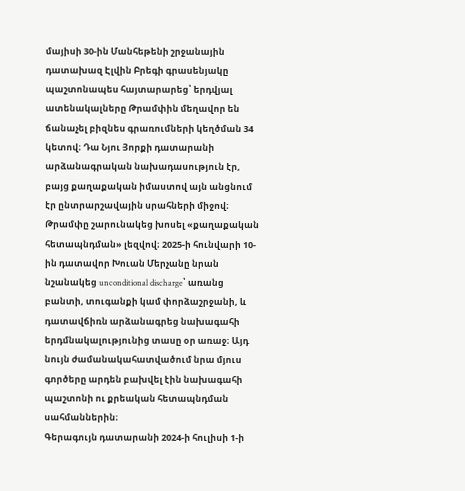մայիսի 30-ին Մանհեթենի շրջանային դատախազ Էլվին Բրեգի գրասենյակը պաշտոնապես հայտարարեց՝ երդվյալ ատենակալները Թրամփին մեղավոր են ճանաչել բիզնես գրառումների կեղծման 34 կետով։ Դա Նյու Յորքի դատարանի արձանագրական նախադասություն էր, բայց քաղաքական իմաստով այն անցնում էր ընտրարշավային սրահների միջով։ Թրամփը շարունակեց խոսել «քաղաքական հետապնդման» լեզվով։ 2025-ի հունվարի 10-ին դատավոր Խուան Մերչանը նրան նշանակեց unconditional discharge՝ առանց բանտի, տուգանքի կամ փորձաշրջանի, և դատավճիռն արձանագրեց նախագահի երդմնակալությունից տասը օր առաջ։ Այդ նույն ժամանակահատվածում նրա մյուս գործերը արդեն բախվել էին նախագահի պաշտոնի ու քրեական հետապնդման սահմաններին։
Գերագույն դատարանի 2024-ի հուլիսի 1-ի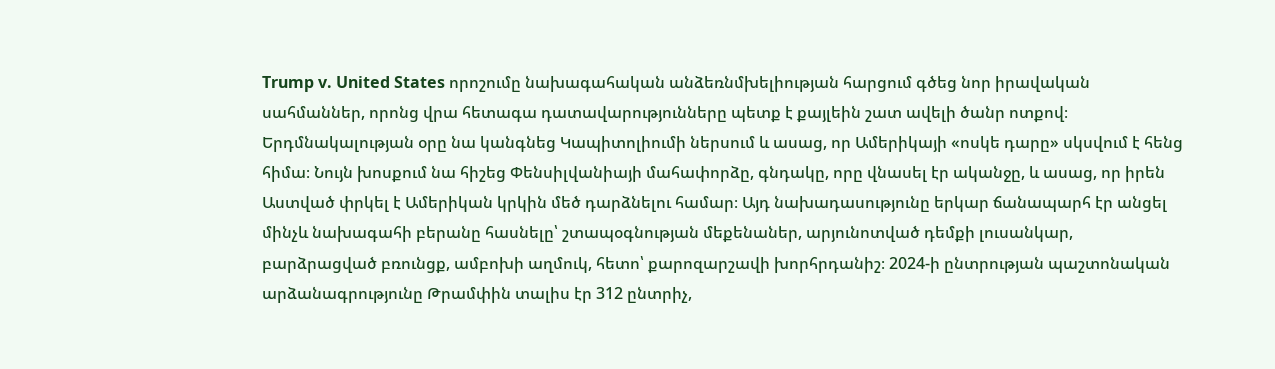Trump v. United States որոշումը նախագահական անձեռնմխելիության հարցում գծեց նոր իրավական սահմաններ, որոնց վրա հետագա դատավարությունները պետք է քայլեին շատ ավելի ծանր ոտքով։
Երդմնակալության օրը նա կանգնեց Կապիտոլիումի ներսում և ասաց, որ Ամերիկայի «ոսկե դարը» սկսվում է հենց հիմա։ Նույն խոսքում նա հիշեց Փենսիլվանիայի մահափորձը, գնդակը, որը վնասել էր ականջը, և ասաց, որ իրեն Աստված փրկել է Ամերիկան կրկին մեծ դարձնելու համար։ Այդ նախադասությունը երկար ճանապարհ էր անցել մինչև նախագահի բերանը հասնելը՝ շտապօգնության մեքենաներ, արյունոտված դեմքի լուսանկար, բարձրացված բռունցք, ամբոխի աղմուկ, հետո՝ քարոզարշավի խորհրդանիշ։ 2024-ի ընտրության պաշտոնական արձանագրությունը Թրամփին տալիս էր 312 ընտրիչ,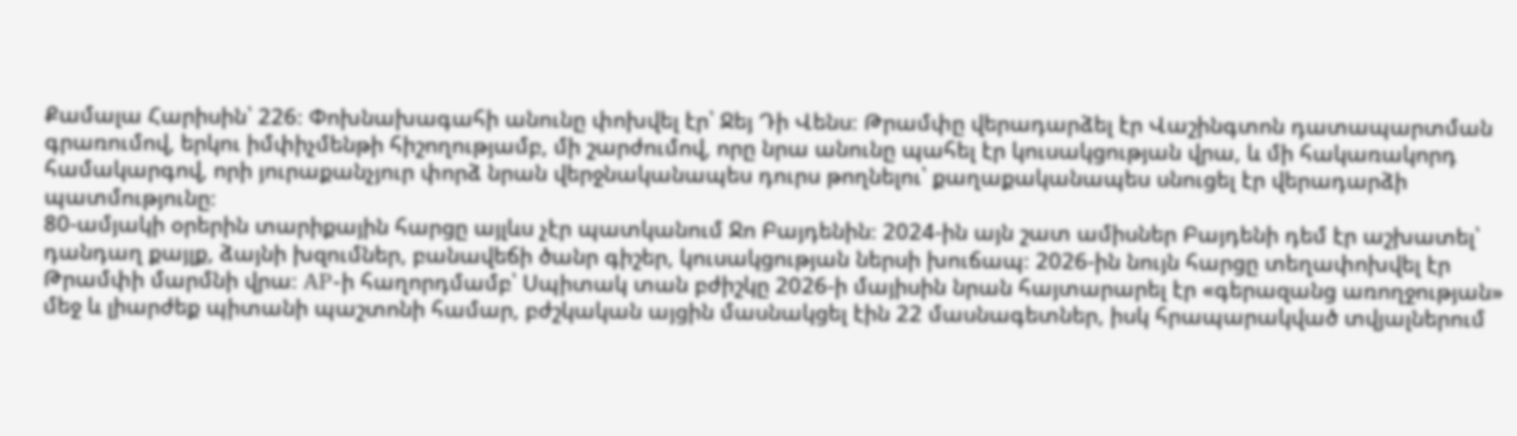Քամալա Հարիսին՝ 226։ Փոխնախագահի անունը փոխվել էր՝ Ջեյ Դի Վենս։ Թրամփը վերադարձել էր Վաշինգտոն դատապարտման գրառումով, երկու իմփիչմենթի հիշողությամբ, մի շարժումով, որը նրա անունը պահել էր կուսակցության վրա, և մի հակառակորդ համակարգով, որի յուրաքանչյուր փորձ նրան վերջնականապես դուրս թողնելու՝ քաղաքականապես սնուցել էր վերադարձի պատմությունը։
80-ամյակի օրերին տարիքային հարցը այլևս չէր պատկանում Ջո Բայդենին։ 2024-ին այն շատ ամիսներ Բայդենի դեմ էր աշխատել՝ դանդաղ քայլք, ձայնի խզումներ, բանավեճի ծանր գիշեր, կուսակցության ներսի խուճապ։ 2026-ին նույն հարցը տեղափոխվել էր Թրամփի մարմնի վրա։ AP-ի հաղորդմամբ՝ Սպիտակ տան բժիշկը 2026-ի մայիսին նրան հայտարարել էր «գերազանց առողջության» մեջ և լիարժեք պիտանի պաշտոնի համար, բժշկական այցին մասնակցել էին 22 մասնագետներ, իսկ հրապարակված տվյալներում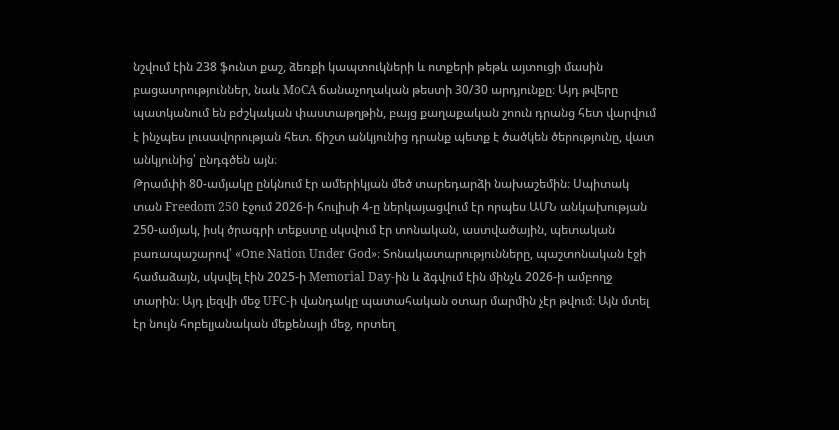նշվում էին 238 ֆունտ քաշ, ձեռքի կապտուկների և ոտքերի թեթև այտուցի մասին բացատրություններ, նաև MoCA ճանաչողական թեստի 30/30 արդյունքը։ Այդ թվերը պատկանում են բժշկական փաստաթղթին, բայց քաղաքական շոուն դրանց հետ վարվում է ինչպես լուսավորության հետ. ճիշտ անկյունից դրանք պետք է ծածկեն ծերությունը, վատ անկյունից՝ ընդգծեն այն։
Թրամփի 80-ամյակը ընկնում էր ամերիկյան մեծ տարեդարձի նախաշեմին։ Սպիտակ տան Freedom 250 էջում 2026-ի հուլիսի 4-ը ներկայացվում էր որպես ԱՄՆ անկախության 250-ամյակ, իսկ ծրագրի տեքստը սկսվում էր տոնական, աստվածային, պետական բառապաշարով՝ «One Nation Under God»։ Տոնակատարությունները, պաշտոնական էջի համաձայն, սկսվել էին 2025-ի Memorial Day-ին և ձգվում էին մինչև 2026-ի ամբողջ տարին։ Այդ լեզվի մեջ UFC-ի վանդակը պատահական օտար մարմին չէր թվում։ Այն մտել էր նույն հոբելյանական մեքենայի մեջ, որտեղ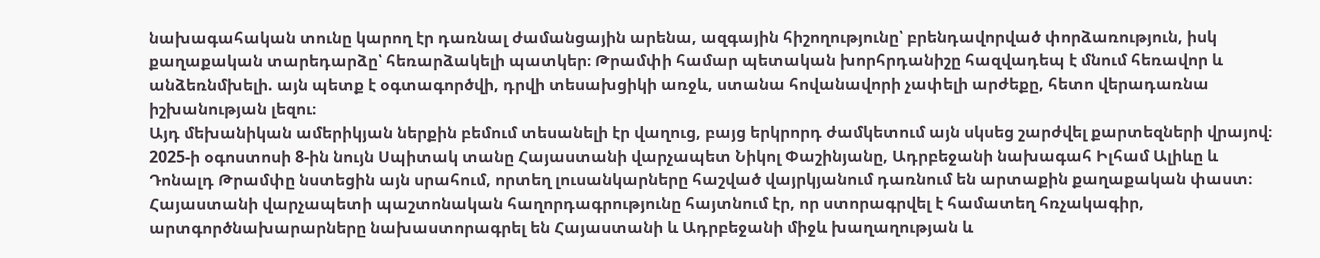նախագահական տունը կարող էր դառնալ ժամանցային արենա, ազգային հիշողությունը՝ բրենդավորված փորձառություն, իսկ քաղաքական տարեդարձը՝ հեռարձակելի պատկեր։ Թրամփի համար պետական խորհրդանիշը հազվադեպ է մնում հեռավոր և անձեռնմխելի. այն պետք է օգտագործվի, դրվի տեսախցիկի առջև, ստանա հովանավորի չափելի արժեքը, հետո վերադառնա իշխանության լեզու։
Այդ մեխանիկան ամերիկյան ներքին բեմում տեսանելի էր վաղուց, բայց երկրորդ ժամկետում այն սկսեց շարժվել քարտեզների վրայով։ 2025-ի օգոստոսի 8-ին նույն Սպիտակ տանը Հայաստանի վարչապետ Նիկոլ Փաշինյանը, Ադրբեջանի նախագահ Իլհամ Ալիևը և Դոնալդ Թրամփը նստեցին այն սրահում, որտեղ լուսանկարները հաշված վայրկյանում դառնում են արտաքին քաղաքական փաստ։ Հայաստանի վարչապետի պաշտոնական հաղորդագրությունը հայտնում էր, որ ստորագրվել է համատեղ հռչակագիր, արտգործնախարարները նախաստորագրել են Հայաստանի և Ադրբեջանի միջև խաղաղության և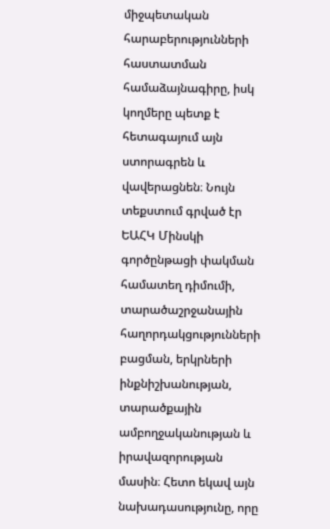միջպետական հարաբերությունների հաստատման համաձայնագիրը, իսկ կողմերը պետք է հետագայում այն ստորագրեն և վավերացնեն։ Նույն տեքստում գրված էր ԵԱՀԿ Մինսկի գործընթացի փակման համատեղ դիմումի, տարածաշրջանային հաղորդակցությունների բացման, երկրների ինքնիշխանության, տարածքային ամբողջականության և իրավազորության մասին։ Հետո եկավ այն նախադասությունը, որը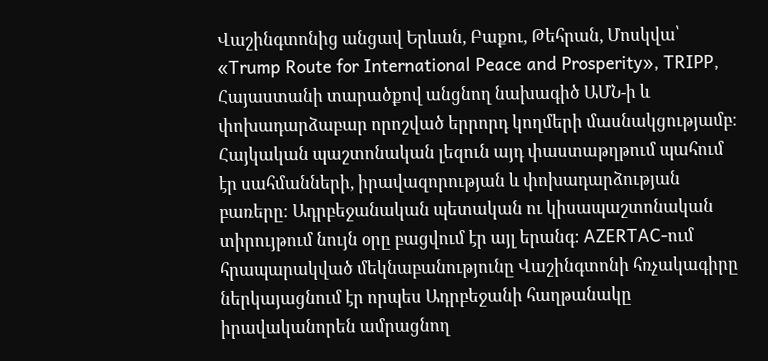Վաշինգտոնից անցավ Երևան, Բաքու, Թեհրան, Մոսկվա՝ «Trump Route for International Peace and Prosperity», TRIPP, Հայաստանի տարածքով անցնող նախագիծ ԱՄՆ-ի և փոխադարձաբար որոշված երրորդ կողմերի մասնակցությամբ։
Հայկական պաշտոնական լեզուն այդ փաստաթղթում պահում էր սահմանների, իրավազորության և փոխադարձության բառերը։ Ադրբեջանական պետական ու կիսապաշտոնական տիրույթում նույն օրը բացվում էր այլ երանգ։ AZERTAC-ում հրապարակված մեկնաբանությունը Վաշինգտոնի հռչակագիրը ներկայացնում էր որպես Ադրբեջանի հաղթանակը իրավականորեն ամրացնող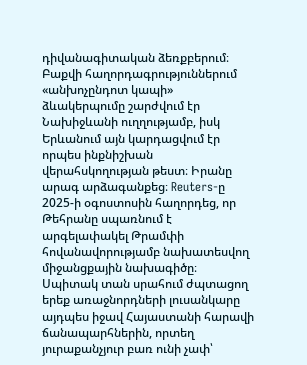դիվանագիտական ձեռքբերում։ Բաքվի հաղորդագրություններում «անխոչընդոտ կապի» ձևակերպումը շարժվում էր Նախիջևանի ուղղությամբ, իսկ Երևանում այն կարդացվում էր որպես ինքնիշխան վերահսկողության թեստ։ Իրանը արագ արձագանքեց։ Reuters-ը 2025-ի օգոստոսին հաղորդեց, որ Թեհրանը սպառնում է արգելափակել Թրամփի հովանավորությամբ նախատեսվող միջանցքային նախագիծը։ Սպիտակ տան սրահում ժպտացող երեք առաջնորդների լուսանկարը այդպես իջավ Հայաստանի հարավի ճանապարհներին, որտեղ յուրաքանչյուր բառ ունի չափ՝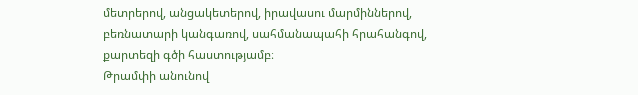մետրերով, անցակետերով, իրավասու մարմիններով, բեռնատարի կանգառով, սահմանապահի հրահանգով, քարտեզի գծի հաստությամբ։
Թրամփի անունով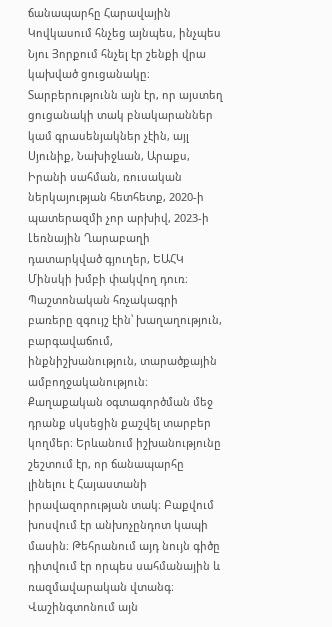ճանապարհը Հարավային Կովկասում հնչեց այնպես, ինչպես Նյու Յորքում հնչել էր շենքի վրա կախված ցուցանակը։ Տարբերությունն այն էր, որ այստեղ ցուցանակի տակ բնակարաններ կամ գրասենյակներ չէին, այլ Սյունիք, Նախիջևան, Արաքս, Իրանի սահման, ռուսական ներկայության հետհետք, 2020-ի պատերազմի չոր արխիվ, 2023-ի Լեռնային Ղարաբաղի դատարկված գյուղեր, ԵԱՀԿ Մինսկի խմբի փակվող դուռ։ Պաշտոնական հռչակագրի բառերը զգույշ էին՝ խաղաղություն, բարգավաճում, ինքնիշխանություն, տարածքային ամբողջականություն։ Քաղաքական օգտագործման մեջ դրանք սկսեցին քաշվել տարբեր կողմեր։ Երևանում իշխանությունը շեշտում էր, որ ճանապարհը լինելու է Հայաստանի իրավազորության տակ։ Բաքվում խոսվում էր անխոչընդոտ կապի մասին։ Թեհրանում այդ նույն գիծը դիտվում էր որպես սահմանային և ռազմավարական վտանգ։ Վաշինգտոնում այն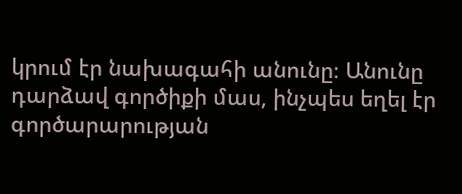կրում էր նախագահի անունը։ Անունը դարձավ գործիքի մաս, ինչպես եղել էր գործարարության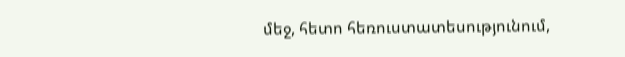մեջ, հետո հեռուստատեսությունում,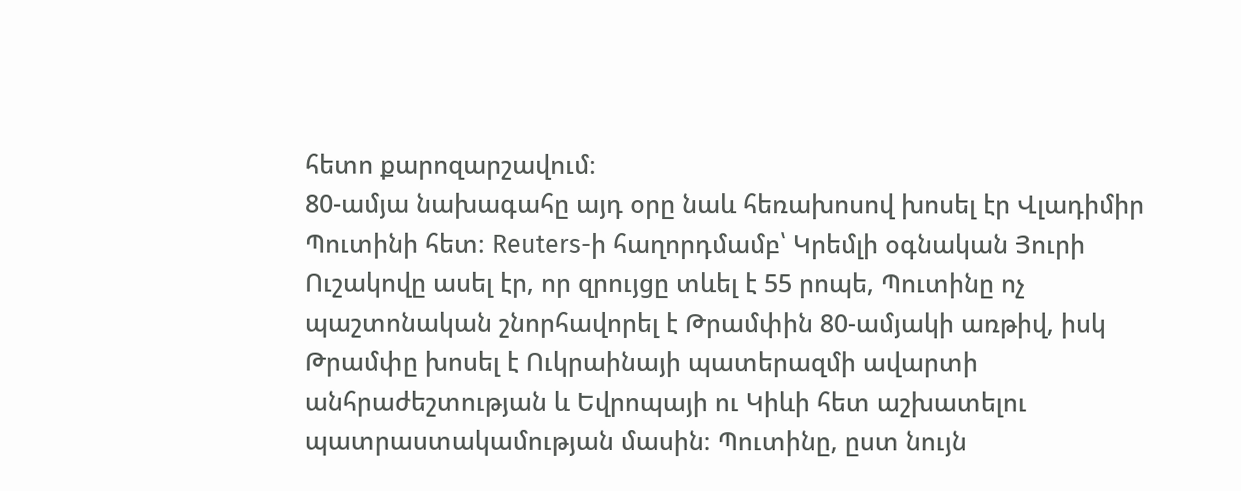հետո քարոզարշավում։
80-ամյա նախագահը այդ օրը նաև հեռախոսով խոսել էր Վլադիմիր Պուտինի հետ։ Reuters-ի հաղորդմամբ՝ Կրեմլի օգնական Յուրի Ուշակովը ասել էր, որ զրույցը տևել է 55 րոպե, Պուտինը ոչ պաշտոնական շնորհավորել է Թրամփին 80-ամյակի առթիվ, իսկ Թրամփը խոսել է Ուկրաինայի պատերազմի ավարտի անհրաժեշտության և Եվրոպայի ու Կիևի հետ աշխատելու պատրաստակամության մասին։ Պուտինը, ըստ նույն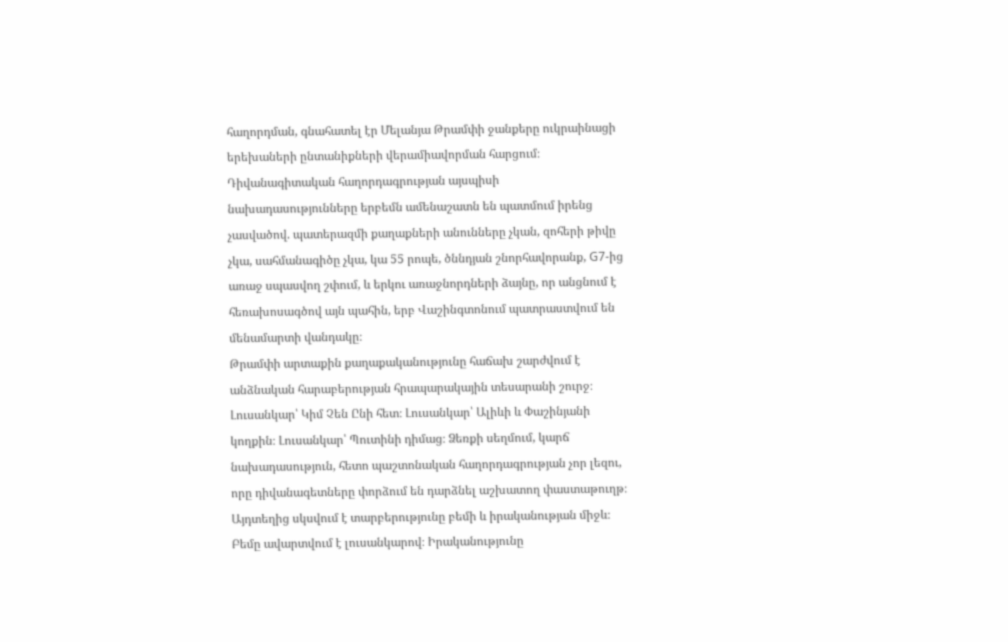հաղորդման, գնահատել էր Մելանյա Թրամփի ջանքերը ուկրաինացի երեխաների ընտանիքների վերամիավորման հարցում։ Դիվանագիտական հաղորդագրության այսպիսի նախադասությունները երբեմն ամենաշատն են պատմում իրենց չասվածով. պատերազմի քաղաքների անունները չկան, զոհերի թիվը չկա, սահմանագիծը չկա, կա 55 րոպե, ծննդյան շնորհավորանք, G7-ից առաջ սպասվող շփում, և երկու առաջնորդների ձայնը, որ անցնում է հեռախոսագծով այն պահին, երբ Վաշինգտոնում պատրաստվում են մենամարտի վանդակը։
Թրամփի արտաքին քաղաքականությունը հաճախ շարժվում է անձնական հարաբերության հրապարակային տեսարանի շուրջ։ Լուսանկար՝ Կիմ Չեն Ընի հետ։ Լուսանկար՝ Ալիևի և Փաշինյանի կողքին։ Լուսանկար՝ Պուտինի դիմաց։ Ձեռքի սեղմում, կարճ նախադասություն, հետո պաշտոնական հաղորդագրության չոր լեզու, որը դիվանագետները փորձում են դարձնել աշխատող փաստաթուղթ։ Այդտեղից սկսվում է տարբերությունը բեմի և իրականության միջև։ Բեմը ավարտվում է լուսանկարով։ Իրականությունը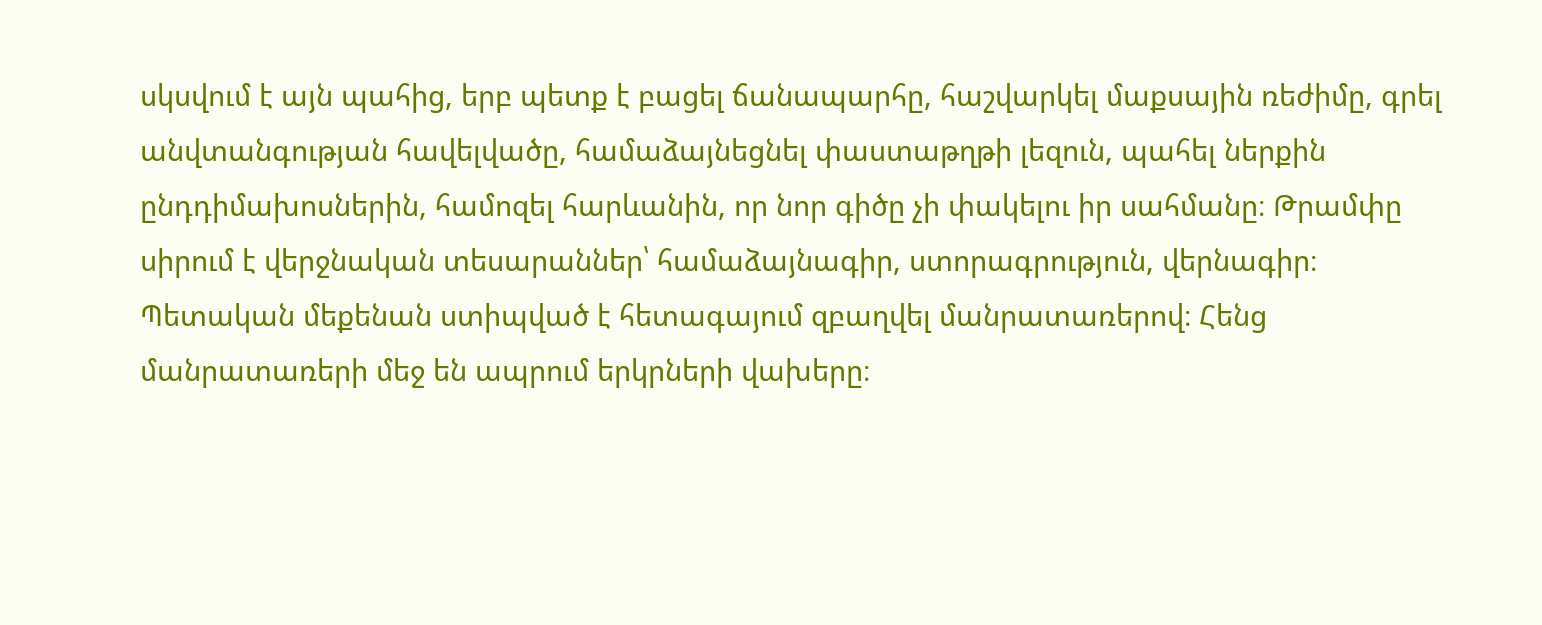սկսվում է այն պահից, երբ պետք է բացել ճանապարհը, հաշվարկել մաքսային ռեժիմը, գրել անվտանգության հավելվածը, համաձայնեցնել փաստաթղթի լեզուն, պահել ներքին ընդդիմախոսներին, համոզել հարևանին, որ նոր գիծը չի փակելու իր սահմանը։ Թրամփը սիրում է վերջնական տեսարաններ՝ համաձայնագիր, ստորագրություն, վերնագիր։ Պետական մեքենան ստիպված է հետագայում զբաղվել մանրատառերով։ Հենց մանրատառերի մեջ են ապրում երկրների վախերը։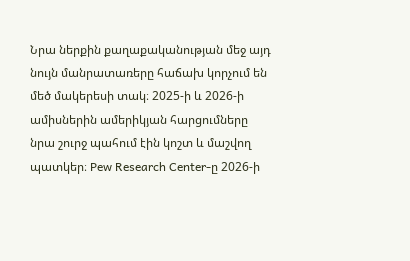Նրա ներքին քաղաքականության մեջ այդ նույն մանրատառերը հաճախ կորչում են մեծ մակերեսի տակ։ 2025-ի և 2026-ի ամիսներին ամերիկյան հարցումները նրա շուրջ պահում էին կոշտ և մաշվող պատկեր։ Pew Research Center-ը 2026-ի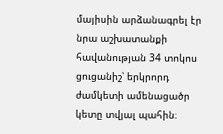մայիսին արձանագրել էր նրա աշխատանքի հավանության 34 տոկոս ցուցանիշ՝ երկրորդ ժամկետի ամենացածր կետը տվյալ պահին։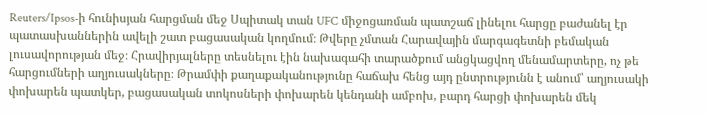Reuters/Ipsos-ի հունիսյան հարցման մեջ Սպիտակ տան UFC միջոցառման պատշաճ լինելու հարցը բաժանել էր պատասխաններին ավելի շատ բացասական կողմում։ Թվերը չմտան Հարավային մարգագետնի բեմական լուսավորության մեջ։ Հրավիրյալները տեսնելու էին նախագահի տարածքում անցկացվող մենամարտերը, ոչ թե հարցումների աղյուսակները։ Թրամփի քաղաքականությունը հաճախ հենց այդ ընտրությունն է անում՝ աղյուսակի փոխարեն պատկեր, բացասական տոկոսների փոխարեն կենդանի ամբոխ, բարդ հարցի փոխարեն մեկ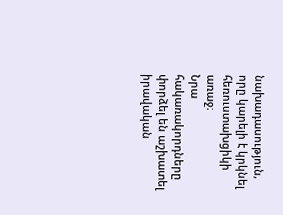նախադասություն, որը կարելի է կրկնել հեռուստախցիկի առաջ։
Նրա հակառակորդները փորձել են աշխատել իրավական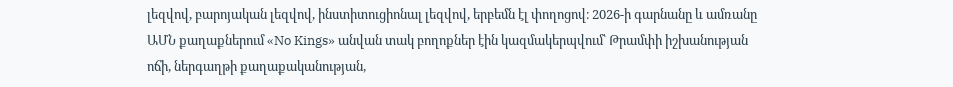լեզվով, բարոյական լեզվով, ինստիտուցիոնալ լեզվով, երբեմն էլ փողոցով։ 2026-ի գարնանը և ամռանը ԱՄՆ քաղաքներում «No Kings» անվան տակ բողոքներ էին կազմակերպվում՝ Թրամփի իշխանության ոճի, ներգաղթի քաղաքականության,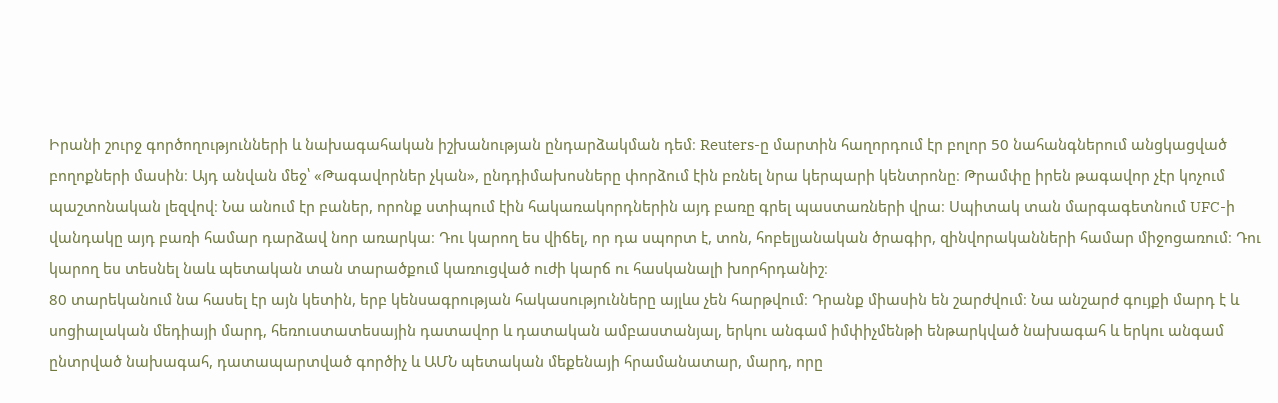Իրանի շուրջ գործողությունների և նախագահական իշխանության ընդարձակման դեմ։ Reuters-ը մարտին հաղորդում էր բոլոր 50 նահանգներում անցկացված բողոքների մասին։ Այդ անվան մեջ՝ «Թագավորներ չկան», ընդդիմախոսները փորձում էին բռնել նրա կերպարի կենտրոնը։ Թրամփը իրեն թագավոր չէր կոչում պաշտոնական լեզվով։ Նա անում էր բաներ, որոնք ստիպում էին հակառակորդներին այդ բառը գրել պաստառների վրա։ Սպիտակ տան մարգագետնում UFC-ի վանդակը այդ բառի համար դարձավ նոր առարկա։ Դու կարող ես վիճել, որ դա սպորտ է, տոն, հոբելյանական ծրագիր, զինվորականների համար միջոցառում։ Դու կարող ես տեսնել նաև պետական տան տարածքում կառուցված ուժի կարճ ու հասկանալի խորհրդանիշ։
80 տարեկանում նա հասել էր այն կետին, երբ կենսագրության հակասությունները այլևս չեն հարթվում։ Դրանք միասին են շարժվում։ Նա անշարժ գույքի մարդ է և սոցիալական մեդիայի մարդ, հեռուստատեսային դատավոր և դատական ամբաստանյալ, երկու անգամ իմփիչմենթի ենթարկված նախագահ և երկու անգամ ընտրված նախագահ, դատապարտված գործիչ և ԱՄՆ պետական մեքենայի հրամանատար, մարդ, որը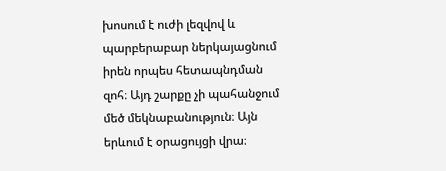խոսում է ուժի լեզվով և պարբերաբար ներկայացնում իրեն որպես հետապնդման զոհ։ Այդ շարքը չի պահանջում մեծ մեկնաբանություն։ Այն երևում է օրացույցի վրա։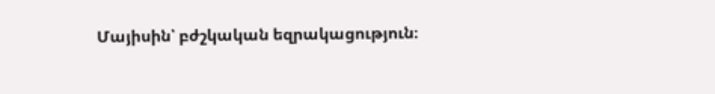Մայիսին՝ բժշկական եզրակացություն։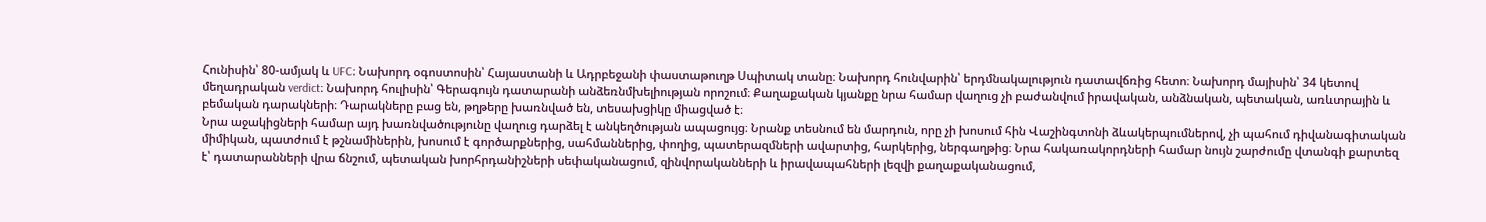Հունիսին՝ 80-ամյակ և UFC։ Նախորդ օգոստոսին՝ Հայաստանի և Ադրբեջանի փաստաթուղթ Սպիտակ տանը։ Նախորդ հունվարին՝ երդմնակալություն դատավճռից հետո։ Նախորդ մայիսին՝ 34 կետով մեղադրական verdict։ Նախորդ հուլիսին՝ Գերագույն դատարանի անձեռնմխելիության որոշում։ Քաղաքական կյանքը նրա համար վաղուց չի բաժանվում իրավական, անձնական, պետական, առևտրային և բեմական դարակների։ Դարակները բաց են, թղթերը խառնված են, տեսախցիկը միացված է։
Նրա աջակիցների համար այդ խառնվածությունը վաղուց դարձել է անկեղծության ապացույց։ Նրանք տեսնում են մարդուն, որը չի խոսում հին Վաշինգտոնի ձևակերպումներով, չի պահում դիվանագիտական միմիկան, պատժում է թշնամիներին, խոսում է գործարքներից, սահմաններից, փողից, պատերազմների ավարտից, հարկերից, ներգաղթից։ Նրա հակառակորդների համար նույն շարժումը վտանգի քարտեզ է՝ դատարանների վրա ճնշում, պետական խորհրդանիշների սեփականացում, զինվորականների և իրավապահների լեզվի քաղաքականացում,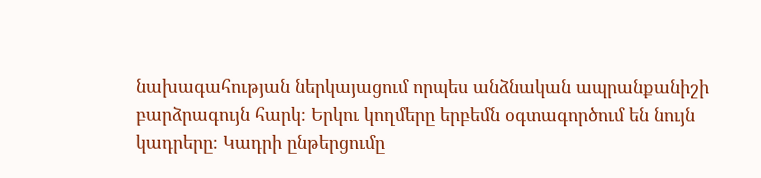նախագահության ներկայացում որպես անձնական ապրանքանիշի բարձրագույն հարկ։ Երկու կողմերը երբեմն օգտագործում են նույն կադրերը։ Կադրի ընթերցումը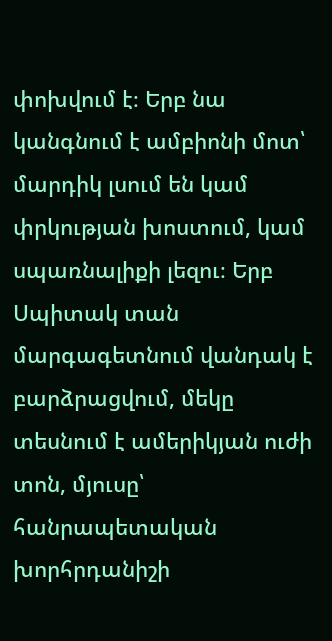փոխվում է։ Երբ նա կանգնում է ամբիոնի մոտ՝ մարդիկ լսում են կամ փրկության խոստում, կամ սպառնալիքի լեզու։ Երբ Սպիտակ տան մարգագետնում վանդակ է բարձրացվում, մեկը տեսնում է ամերիկյան ուժի տոն, մյուսը՝ հանրապետական խորհրդանիշի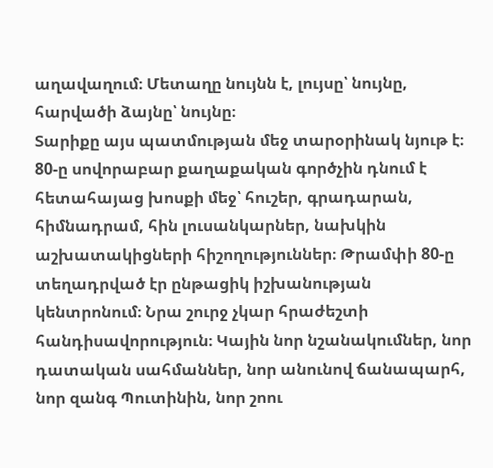աղավաղում։ Մետաղը նույնն է, լույսը՝ նույնը, հարվածի ձայնը՝ նույնը։
Տարիքը այս պատմության մեջ տարօրինակ նյութ է։ 80-ը սովորաբար քաղաքական գործչին դնում է հետահայաց խոսքի մեջ՝ հուշեր, գրադարան, հիմնադրամ, հին լուսանկարներ, նախկին աշխատակիցների հիշողություններ։ Թրամփի 80-ը տեղադրված էր ընթացիկ իշխանության կենտրոնում։ Նրա շուրջ չկար հրաժեշտի հանդիսավորություն։ Կային նոր նշանակումներ, նոր դատական սահմաններ, նոր անունով ճանապարհ, նոր զանգ Պուտինին, նոր շոու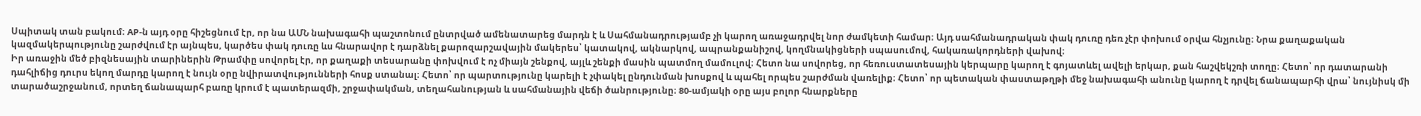Սպիտակ տան բակում։ AP-ն այդ օրը հիշեցնում էր, որ նա ԱՄՆ նախագահի պաշտոնում ընտրված ամենատարեց մարդն է և Սահմանադրությամբ չի կարող առաջադրվել նոր ժամկետի համար։ Այդ սահմանադրական փակ դուռը դեռ չէր փոխում օրվա հնչյունը։ Նրա քաղաքական կազմակերպությունը շարժվում էր այնպես, կարծես փակ դուռը ևս հնարավոր է դարձնել քարոզարշավային մակերես՝ կատակով, ակնարկով, ապրանքանիշով, կողմնակիցների սպասումով, հակառակորդների վախով։
Իր առաջին մեծ բիզնեսային տարիներին Թրամփը սովորել էր, որ քաղաքի տեսարանը փոխվում է ոչ միայն շենքով, այլև շենքի մասին պատմող մամուլով։ Հետո նա սովորեց, որ հեռուստատեսային կերպարը կարող է գոյատևել ավելի երկար, քան հաշվեկշռի տողը։ Հետո՝ որ դատարանի դահլիճից դուրս եկող մարդը կարող է նույն օրը նվիրատվությունների հոսք ստանալ։ Հետո՝ որ պարտությունը կարելի է չփակել ընդունման խոսքով և պահել որպես շարժման վառելիք։ Հետո՝ որ պետական փաստաթղթի մեջ նախագահի անունը կարող է դրվել ճանապարհի վրա՝ նույնիսկ մի տարածաշրջանում, որտեղ ճանապարհ բառը կրում է պատերազմի, շրջափակման, տեղահանության և սահմանային վեճի ծանրությունը։ 80-ամյակի օրը այս բոլոր հնարքները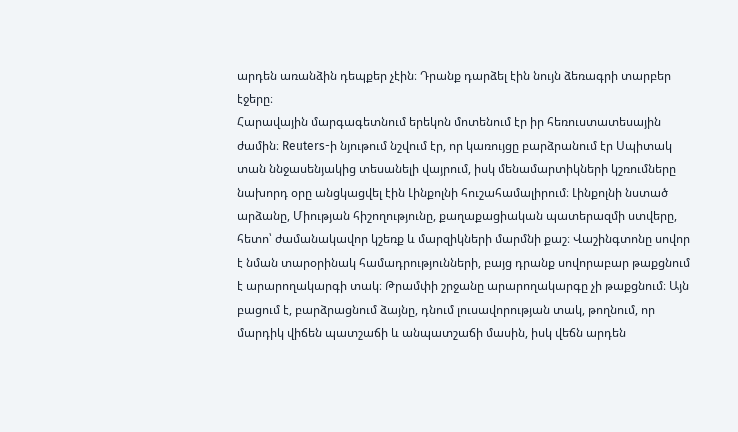արդեն առանձին դեպքեր չէին։ Դրանք դարձել էին նույն ձեռագրի տարբեր էջերը։
Հարավային մարգագետնում երեկոն մոտենում էր իր հեռուստատեսային ժամին։ Reuters-ի նյութում նշվում էր, որ կառույցը բարձրանում էր Սպիտակ տան ննջասենյակից տեսանելի վայրում, իսկ մենամարտիկների կշռումները նախորդ օրը անցկացվել էին Լինքոլնի հուշահամալիրում։ Լինքոլնի նստած արձանը, Միության հիշողությունը, քաղաքացիական պատերազմի ստվերը, հետո՝ ժամանակավոր կշեռք և մարզիկների մարմնի քաշ։ Վաշինգտոնը սովոր է նման տարօրինակ համադրությունների, բայց դրանք սովորաբար թաքցնում է արարողակարգի տակ։ Թրամփի շրջանը արարողակարգը չի թաքցնում։ Այն բացում է, բարձրացնում ձայնը, դնում լուսավորության տակ, թողնում, որ մարդիկ վիճեն պատշաճի և անպատշաճի մասին, իսկ վեճն արդեն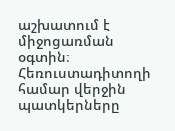աշխատում է միջոցառման օգտին։
Հեռուստադիտողի համար վերջին պատկերները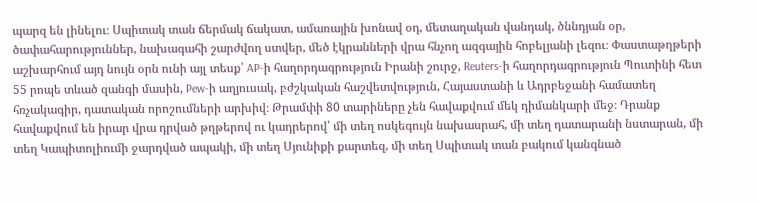պարզ են լինելու։ Սպիտակ տան ճերմակ ճակատ, ամառային խոնավ օդ, մետաղական վանդակ, ծննդյան օր, ծափահարություններ, նախագահի շարժվող ստվեր, մեծ էկրանների վրա հնչող ազգային հոբելյանի լեզու։ Փաստաթղթերի աշխարհում այդ նույն օրն ունի այլ տեսք՝ AP-ի հաղորդագրություն Իրանի շուրջ, Reuters-ի հաղորդագրություն Պուտինի հետ 55 րոպե տևած զանգի մասին, Pew-ի աղյուսակ, բժշկական հաշվետվություն, Հայաստանի և Ադրբեջանի համատեղ հռչակագիր, դատական որոշումների արխիվ։ Թրամփի 80 տարիները չեն հավաքվում մեկ դիմանկարի մեջ։ Դրանք հավաքվում են իրար վրա դրված թղթերով ու կադրերով՝ մի տեղ ոսկեգույն նախասրահ, մի տեղ դատարանի նստարան, մի տեղ Կապիտոլիումի ջարդված ապակի, մի տեղ Սյունիքի քարտեզ, մի տեղ Սպիտակ տան բակում կանգնած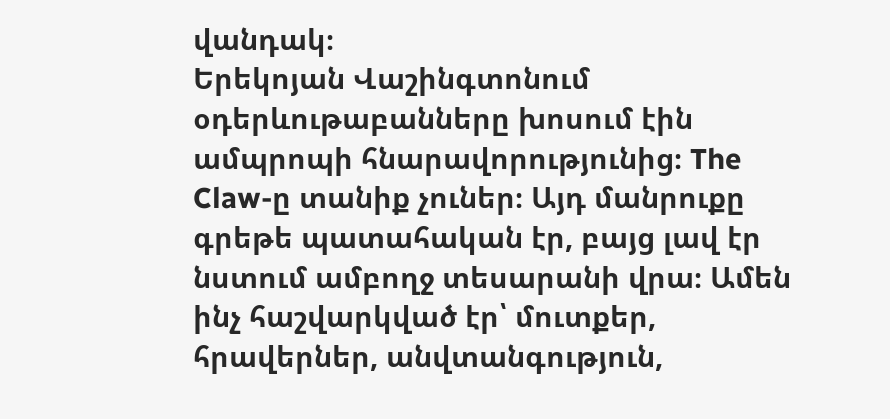վանդակ։
Երեկոյան Վաշինգտոնում օդերևութաբանները խոսում էին ամպրոպի հնարավորությունից։ The Claw-ը տանիք չուներ։ Այդ մանրուքը գրեթե պատահական էր, բայց լավ էր նստում ամբողջ տեսարանի վրա։ Ամեն ինչ հաշվարկված էր՝ մուտքեր, հրավերներ, անվտանգություն,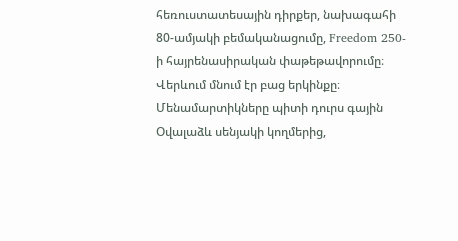հեռուստատեսային դիրքեր, նախագահի 80-ամյակի բեմականացումը, Freedom 250-ի հայրենասիրական փաթեթավորումը։ Վերևում մնում էր բաց երկինքը։ Մենամարտիկները պիտի դուրս գային Օվալաձև սենյակի կողմերից,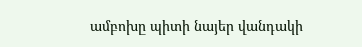ամբոխը պիտի նայեր վանդակի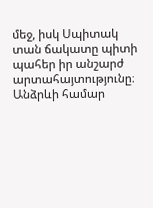մեջ, իսկ Սպիտակ տան ճակատը պիտի պահեր իր անշարժ արտահայտությունը։ Անձրևի համար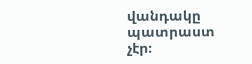վանդակը պատրաստ չէր։